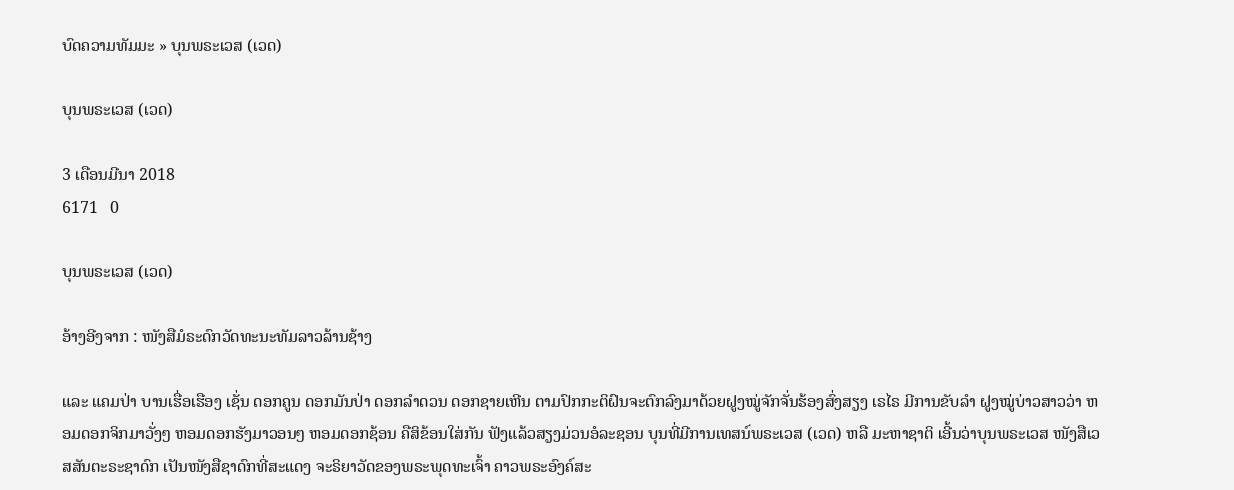ບົດຄວາມທັມມະ » ບຸນພຣະເວສ (ເວດ)

ບຸນພຣະເວສ (ເວດ)

3 ເດືອນມີນາ 2018
6171   0

ບຸນພຣະເວສ (ເວດ)

ອ້າງອີງຈາກ : ໜັງສືມໍຣະດົກວັດທະນະທັມລາວລ້ານຊ້າງ

ແລະ ແຄມປ່າ ບານເຮື່ອເຮືອງ ເຊັ່ນ ດອກຄູນ ດອກມັນປ່າ ດອກລຳດວນ ດອກຊາຍເຫີນ ຕາມປົກກະຕິຝົນຈະຕົກລົງມາດ້ວຍຝູງໝູ່ຈັກຈັ່ນຮ້ອງສົ່ງສຽງ ເຣໄຣ ມີການຂັບລຳ ຝູງໝູ່ບ່າວສາວວ່າ ຫອມດອກຈິກມາວັ່ງໆ ຫອມດອກຮັງມາວອນໆ ຫອມດອກຊ້ອນ ຄືສິຂ້ອນໃສ່ກັນ ຟັງແລ້ວສຽງມ່ວນອໍລະຊອນ ບຸນທີ່ມີການເທສນ໌ພຣະເວສ (ເວດ) ຫລື ມະຫາຊາຕິ ເອີ້ນວ່າບຸນພຣະເວສ ໜັງສືເວສສັນຕະຣະຊາດົກ ເປັນໜັງສືຊາດົກທີ່ສະແດງ ຈະຣິຍາວັດຂອງພຣະພຸດທະເຈົ້າ ຄາວພຣະອົງຄ໌ສະ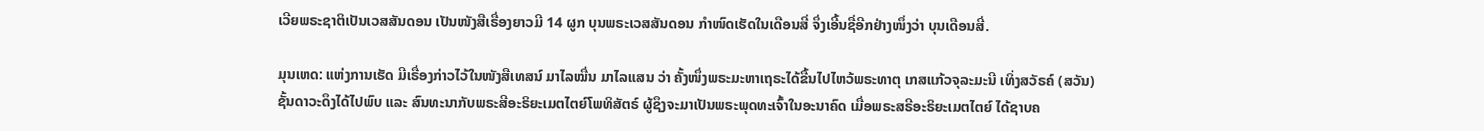ເວີຍພຣະຊາຕິເປັນເວສສັນດອນ ເປັນໜັງສືເຣື່ອງຍາວມີ 14 ຜູກ ບຸນພຣະເວສສັນດອນ ກຳໜົດເຮັດໃນເດືອນສີ່ ຈຶ່ງເອີ້ນຊື່ອີກຢ່າງໜຶ່ງວ່າ ບຸນເດືອນສີ່.

ມຸນເຫດ: ແຫ່ງການເຮັດ ມີເຣື່ອງກ່າວໄວ້ໃນໜັງສືເທສນ໌ ມາໄລໝື່ນ ມາໄລແສນ ວ່າ ຄັ້ງໜຶ່ງພຣະມະຫາເຖຣະໄດ້ຂື້ນໄປໄຫວ້ພຣະທາຕຸ ເກສແກ້ວຈຸລະມະນີ ເທິ່ງສວັຣຄ໌ (ສວັນ) ຊັ້ນດາວະດຶງໄດ້ໄປພົບ ແລະ ສົນທະນາກັບພຣະສີອະຣິຍະເມຕໄຕຍ໌ໂພທິສັຕຣ໌ ຜູ້ຊຶງຈະມາເປັນພຣະພຸດທະເຈົ້າໃນອະນາຄົດ ເມື່ອພຣະສຣີອະຣິຍະເມຕໄຕຍ໌ ໄດ້ຊາບຄ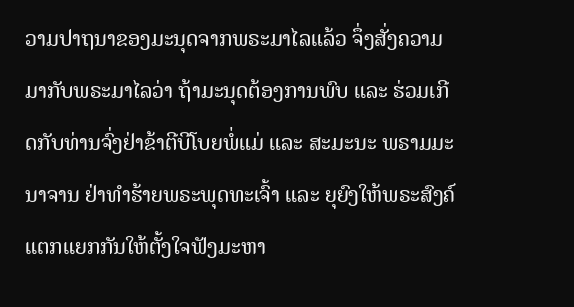ວາມປາຖນາຂອງມະນຸດຈາກພຣະມາໄລແລ້ວ ຈຶ່ງສັ່ງຄວາມມາກັບພຣະມາໄລວ່າ ຖ້າມະນຸດຕ້ອງການພົບ ແລະ ຮ່ວມເກີດກັບທ່ານຈົ່ງຢ່າຂ້າຕີບີໂບຍພໍ່ແມ່ ແລະ ສະມະນະ ພຣາມມະນາຈານ ຢ່າທຳຮ້າຍພຣະພຸດທະເຈົ້າ ແລະ ຍຸຍົງໃຫ້ພຣະສົງຄ໌ແຕກແຍກກັນໃຫ້ຕັ້ງໃຈຟັງມະຫາ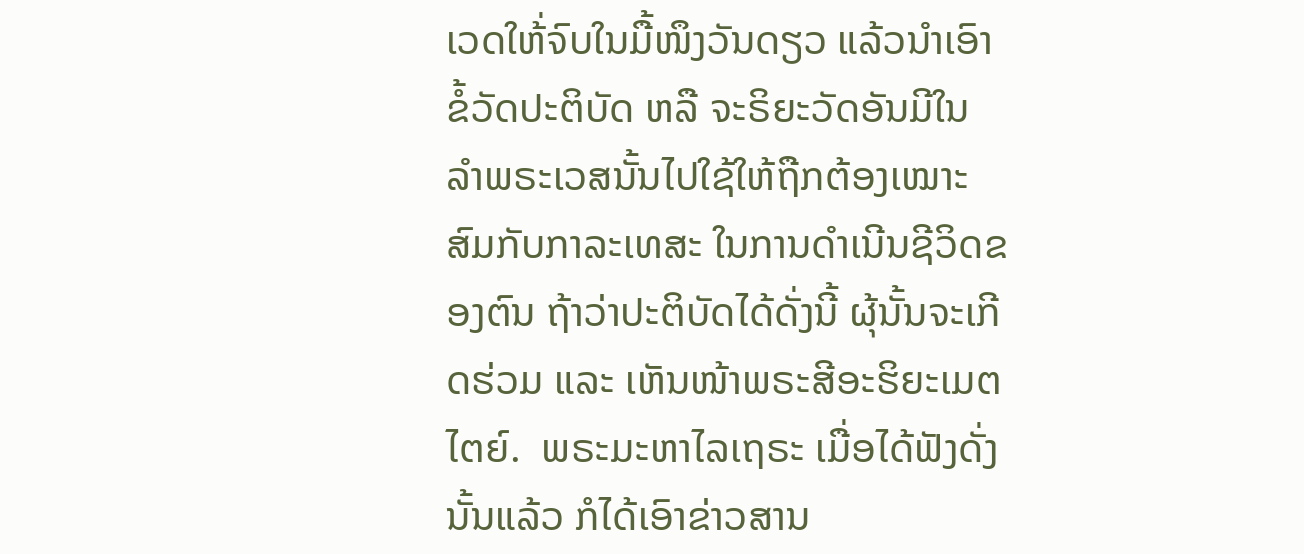ເວດໃຫ້່ຈົບໃນມື້ໜຶງວັນດຽວ ແລ້ວນຳເອົາຂໍ້ວັດປະຕິບັດ ຫລື ຈະຣິຍະວັດອັນມີໃນ ລຳພຣະເວສນັ້ນໄປໃຊ້ໃຫ້ຖືກຕ້ອງເໝາະສົມກັບກາລະເທສະ ໃນການດຳເນີນຊີວິດຂອງຕົນ ຖ້າວ່າປະຕິບັດໄດ້ດັ່ງນີ້ ຜຸ້ນັ້ນຈະເກີດຮ່ວມ ແລະ ເຫັນໜ້າພຣະສີອະຮິຍະເມຕໄຕຍ໌.  ພຣະມະຫາໄລເຖຣະ ເມື່ອໄດ້ຟັງດັ່ງນັ້ນແລ້ວ ກໍໄດ້ເອົາຂ່າວສານ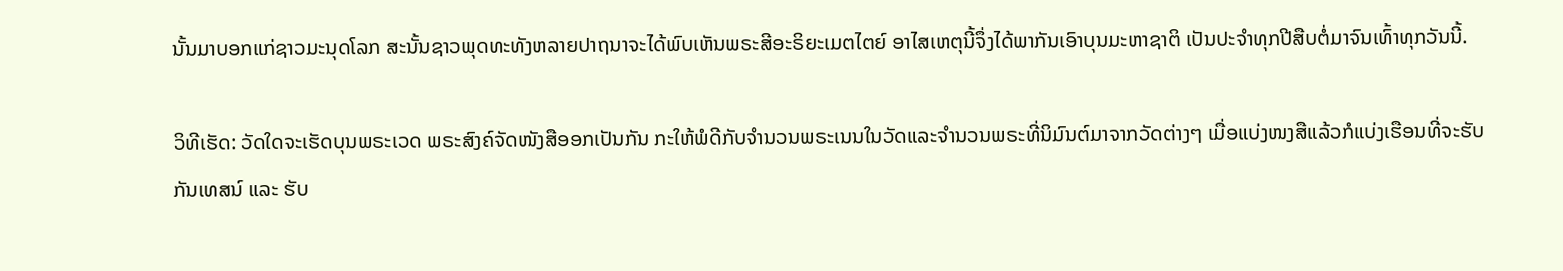ນັ້ນມາບອກແກ່ຊາວມະນຸດໂລກ ສະນັ້ນຊາວພຸດທະທັງຫລາຍປາຖນາຈະໄດ້ພົບເຫັນພຣະສີອະຣິຍະເມຕໄຕຍ໌ ອາໄສເຫຕຸນີ້ຈຶ່ງໄດ້ພາກັນເອົາບຸນມະຫາຊາຕິ ເປັນປະຈຳທຸກປີສືບຕໍ່ມາຈົນເທົ້າທຸກວັນນີ້.

ວິທີເຮັດ: ວັດໃດຈະເຮັດບຸນພຣະເວດ ພຣະສົງຄ໌ຈັດໜັງສືອອກເປັນກັນ ກະໃຫ້ພໍດີກັບຈຳນວນພຣະເນນໃນວັດແລະຈຳນວນພຣະທີ່ນິມົນຕ໌ມາຈາກວັດຕ່າງໆ ເມື່ອແບ່ງໜງສືແລ້ວກໍແບ່ງເຮືອນທີ່ຈະຮັບກັນເທສນ໌ ແລະ ຮັບ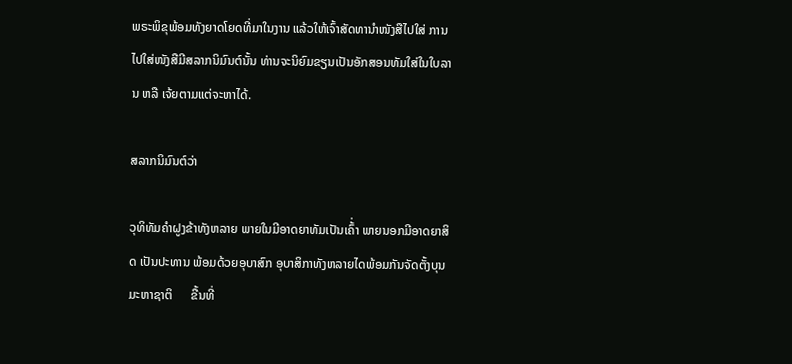ພຣະພິຂຸພ້ອມທັງຍາດໂຍດທີ່ມາໃນງານ ແລ້ວໃຫ້ເຈົ້າສັດທານຳໜັງສືໄປໃສ່ ການໄປໃສ່ໜັງສືມີສລາກນິມົນຕ໌ນັ້ນ ທ່ານຈະນິຍົມຂຽນເປັນອັກສອນທັມໃສ່ໃນໃບລານ ຫລື ເຈ້ຍຕາມແຕ່ຈະຫາໄດ້.

ສລາກນິມົນຕ໌ວ່າ

ວຸທິທັມຄໍາຝູງຂ້າທັງຫລາຍ ພາຍໃນມີອາດຍາທັມເປັນເຄົ້່າ ພາຍນອກມີອາດຍາສິດ ເປັນປະທານ ພ້ອມດ້ວຍອຸບາສົກ ອຸບາສິກາທັງຫລາຍໄດພ້ອມກັນຈັດຕັ້ງບຸນມະຫາຊາຕິ      ຂື້ນທີ່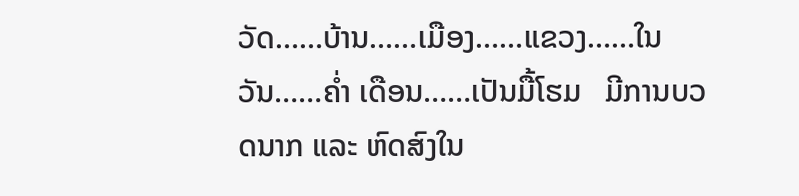ວັດ……ບ້ານ……ເມືອງ……ແຂວງ……ໃນວັນ……ຄ່ຳ ເດືອນ……ເປັນມື້ໂຮມ   ມີການບວດນາກ ແລະ ຫົດສົງໃນ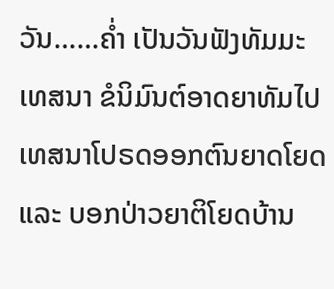ວັນ……ຄ່ຳ ເປັນວັນຟັງທັມມະເທສນາ ຂໍນິມົນຕ໌ອາດຍາທັມໄປເທສນາໂປຣດອອກຕົນຍາດໂຍດ ແລະ ບອກປ່າວຍາຕິໂຍດບ້ານ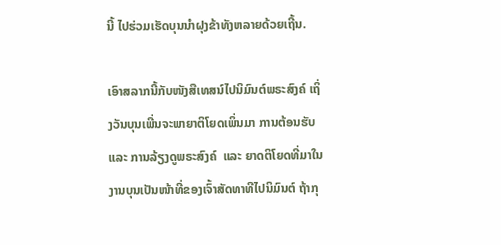ນີ້ ໄປຮ່ວມເຮັດບຸນນຳຝຸງຂ້າທັງຫລາຍດ້ວຍເຖີ້ນ.

ເອົາສລາກນີ້ກັບໜັງສືເທສນ໌ໄປນິມົນຕ໌ພຣະສົງຄ໌ ເຖິ່ງວັນບຸນເພີ່ນຈະພາຍາຕິໂຍດເພິ່ນມາ ການຕ້ອນຮັບແລະ ການລ້ຽງດູພຣະສົງຄ໌  ແລະ ຍາດຕິໂຍດທີ່ມາໃນງານບຸນເປັນໜ້າທີ່ຂອງເຈົ້າສັດທາທີໄປນິມົນຕ໌ ຖ້າກຸ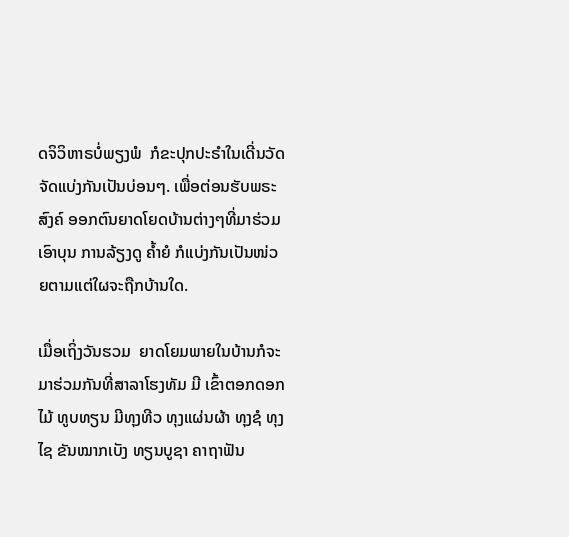ດຈິວິຫາຣບໍ່ພຽງພໍ  ກໍຂະປຸກປະຣຳໃນເດີ່ນວັດຈັດແບ່ງກັນເປັນບ່ອນໆ. ເພື່ອຕ່ອນຮັບພຣະສົງຄ໌ ອອກຕົນຍາດໂຍດບ້ານຕ່າງໆທີ່ມາຮ່ວມເອົາບຸນ ການລ້ຽງດູ ຄ້ຳຍໍ ກໍແບ່ງກັນເປັນໜ່ວຍຕາມແຕ່ໃຜຈະຖືກບ້ານໃດ.

ເມື່ອເຖິ່ງວັນຮວມ  ຍາດໂຍມພາຍໃນບ້ານກໍຈະມາຮ່ວມກັນທີ່ສາລາໂຮງທັມ ມີ ເຂົ້າຕອກດອກໄມ້ ທູບທຽນ ມີທຸງທີວ ທຸງແຜ່ນຜ້າ ທຸງຊໍ ທຸງໄຊ ຂັນໝາກເບັງ ທຽນບູຊາ ຄາຖາຟັນ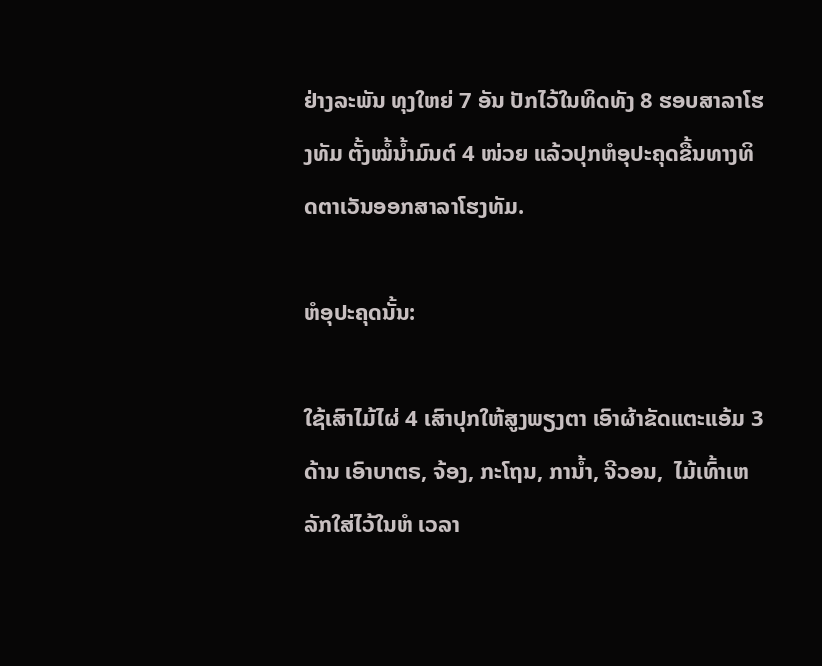ຢ່າງລະພັນ ທຸງໃຫຍ່ 7 ອັນ ປັກໄວ້ໃນທິດທັງ 8 ຮອບສາລາໂຮງທັມ ຕັ້ງໝໍ້ນ້ຳມົນຕ໌ 4 ໜ່ວຍ ແລ້ວປຸກຫໍອຸປະຄຸດຂື້ນທາງທິດຕາເວັນອອກສາລາໂຮງທັມ.

ຫໍອຸປະຄຸດນັ້ນ:

ໃຊ້ເສົາໄມ້ໄຜ່ 4 ເສົາປຸກໃຫ້ສູງພຽງຕາ ເອົາຜ້າຂັດແຕະແອ້ມ 3 ດ້ານ ເອົາບາຕຣ, ຈ້ອງ, ກະໂຖນ, ການ້ຳ, ຈີວອນ,  ໄມ້ເທົ້າເຫລັກໃສ່ໄວ້ໃນຫໍ ເວລາ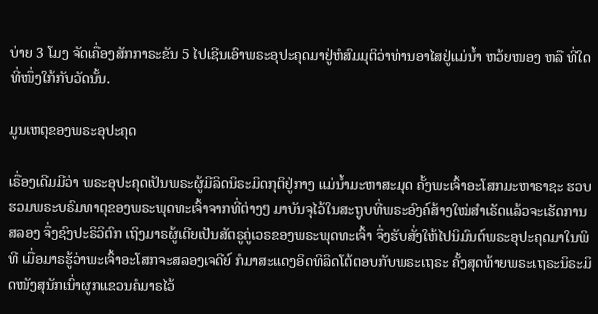ບ່າຍ 3 ໂມງ ຈັດເຄື່ອງສັກກາຣະຂັນ 5 ໄປເຊີນເອົາພຣະອຸປະຄຸດມາຢູ່ຫໍສົມມຸຕິວ່າທ່ານອາໄສຢູ່ແມ່ນ້ຳ ຫວ້ຍໜອງ ຫລື ທີ່ໃດທີ່ໜຶ່ງໃກ້ກັບວັດນັ້ນ.

ມູນເຫຕຸຂອງພຣະອຸປະຄຸດ

ເຣື່ອງເດີມມີວ່າ ພຣະອຸປະຄຸດເປັນພຣະຜູ້ມີລິດນິຣະມິດກຸຕິຢູ່ກາງ ແມ່ນ້ຳມະຫາສະມຸດ ຄັ້ງພະເຈົ້າອະໂສກມະຫາຣາຊະ ຮວບຮວມພຣະບຣົມທາຕຸຂອງພຣະພຸດທະເຈົ້າຈາກທີ່ຕ່າງໆ ມາບັນຈຸໄວ້ໃນສະຖູບທີ່ພຣະອົງຄ໌ສ້າງໃໝ່ສຳເຣັດແລ້ວຈະເຮັດການສລອງ ຈຶ່ງຊົງປະຣິວິຕົກ ເຖິງມາຣຜູ້ເຕີຍເປັນສັຕຣູຄູ່ເວຣຂອງພຣະພຸດທະເຈົ້າ ຈຶ່ງຮັບສັ່ງໃຫ້ໄປນິມົນຕ໌ພຣະອຸປະຄຸດມາໃນພິທີ ເມື່ອມາຣຮູ້ວ່າພະເຈົ້າອະໂສກຈະສລອງເຈດີຍ໌ ກໍມາສະແດງອິດທິລິດໂຕ້ຕອບກັບພຣະເຖຣະ ຄັ້ງສຸດທ້າຍພຣະເຖຣະນິຣະມິດໜັງສຸນັກເນົ່າຜູກແຂວນຄໍມາຣໄວ້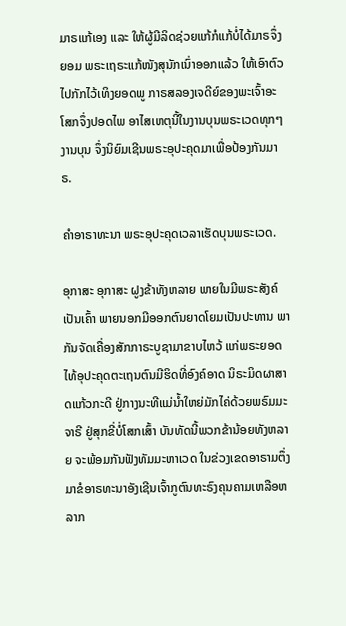ມາຣແກ້ເອງ ແລະ ໃຫ້ຜູ້ມີລິດຊ່ວຍແກ້ກໍແກ້ບໍ່ໄດ້ມາຣຈຶ່ງຍອມ ພຣະເຖຣະແກ້ໜັງສຸນັກເນົ່າອອກແລ້ວ ໃຫ້ເອົາຕົວໄປກັກໄວ້ເທິງຍອດພູ ກາຣສລອງເຈດີຍ໌ຂອງພະເຈົ້າອະໂສກຈຶ່ງປອດໄພ ອາໄສເຫຕຸນີ້ໃນງານບຸນພຣະເວດທຸກໆງານບຸນ ຈຶ່ງນິຍົມເຊີນພຣະອຸປະຄຸດມາເພື່ອປ້ອງກັນມາຣ.

ຄຳອາຣາທະນາ ພຣະອຸປະຄຸດເວລາເຮັດບຸນພຣະເວດ.

ອຸກາສະ ອຸກາສະ ຝູງຂ້າທັງຫລາຍ ພາຍໃນມີພຣະສັງຄ໌ເປັນເຄົ້າ ພາຍນອກມີອອກຕົນຍາດໂຍມເປັນປະທານ ພາກັນຈັດເຄື່ອງສັກກາຣະບູຊາມາຂາບໄຫວ້ ແກ່ພຣະຍອດໄທ້ອຸປະຄຸດຕະເຖນຕົນມີຮິດທີ່ອົງຄ໌ອາດ ນິຣະມິດຜາສາດແກ້ວກະດີ ຢູ່ກາງນະທີແມ່ນ້ຳໃຫຍ່ມັກໄຄ່ດ້ວຍພຣົມມະຈາຣີ ຢູ່ສຸກຂີ່ບໍ່ໂສກເສົ້າ ບັນທັດນີ້ພວກຂ້ານ້ອຍທັງຫລາຍ ຈະພ້ອມກັນຟັງທັມມະຫາເວດ ໃນຂ່ວງເຂດອາຣາມຕຶ່ງມາຂໍອາຣທະນາອັງເຊີນເຈົ້າກູຕົນທະຣົງຄຸນຄາມເຫລືອຫລາກ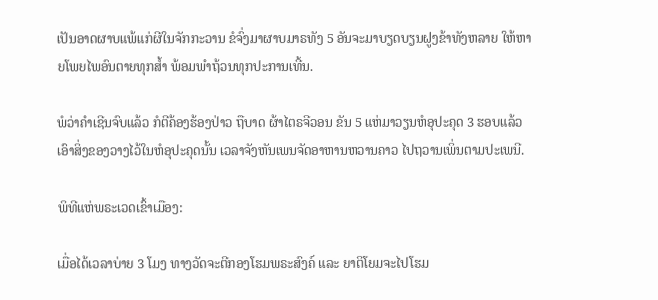ເປັນອາດຜາບແພ້ແກ່ຜີໃນຈັກກະວານ ຂໍຈົ່ງມາຜາບມາຣທັງ 5 ອັນຈະມາບຽດບຽນຝູງຂ້າທັງຫລາຍ ໃຫ້ຫາຍໂພຍໄພອົນຕາຍທຸກສ້ຳ ພ້ອມພຳຖ້ວນທຸກປະການເທີ້ນ.

ພໍວ່າຄໍາເຊີນຈົບແລ້ວ ກໍຕີຄ້ອງຮ້ອງປ່າວ ຖືບາດ ຜ້າໄຕຣຈີວອນ ຂັນ 5 ແຫ່ມາວຽນຫໍອຸປະຄຸດ 3 ຮອບແລ້ວ ເອົາສິ່ງຂອງວາງໄວ້ໃນຫໍອຸປະຄຸດນັ້ນ ເວລາຈັງຫັນເພນຈັດອາຫານຫວານຄາວ ໄປຖວານເພິ່ນຕາມປະເພນີ.

ພິທີແຫ່ພຣະເວດເຂົ້າເມືອງ:

ເມື່ອໄດ້ເວລາບ່າຍ 3 ໂມງ ທາງວັດຈະຕີກອງໂຮມພຣະສົງຄ໌ ແລະ ຍາຕິໂຍມຈະໄປໂຮມ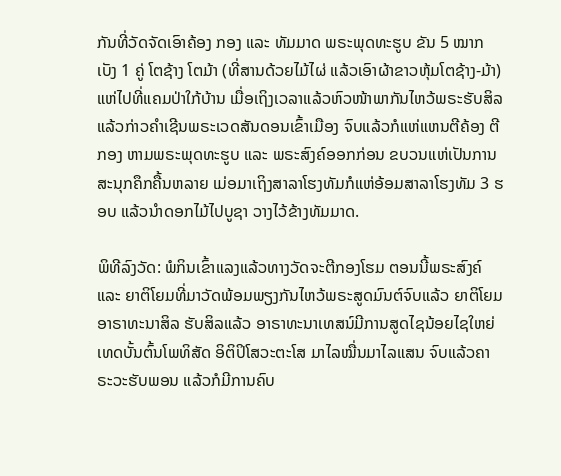ກັນທີ່ວັດຈັດເອົາຄ້ອງ ກອງ ແລະ ທັມມາດ ພຣະພຸດທະຮູບ ຂັນ 5 ໝາກເບັງ 1 ຄູ່ ໂຕຊ້າງ ໂຕມ້າ (ທີ່ສານດ້ວຍໄມ້ໄຜ່ ແລ້ວເອົາຜ້າຂາວຫຸ້ມໂຕຊ້າງ-ມ້າ) ແຫ່ໄປທີ່ແຄມປ່າໃກ້ບ້ານ ເມື່ອເຖິງເວລາແລ້ວຫົວໜ້າພາກັນໄຫວ້ພຣະຮັບສິລ ແລ້ວກ່າວຄຳເຊີນພຣະເວດສັນດອນເຂົ້າເມືອງ ຈົບແລ້ວກໍແຫ່ແຫນຕີຄ້ອງ ຕີກອງ ຫາມພຣະພຸດທະຮູບ ແລະ ພຣະສົງຄ໌ອອກກ່ອນ ຂບວນແຫ່ເປັນການສະນຸກຄຶກຄື້ນຫລາຍ ເມ່ອມາເຖິງສາລາໂຮງທັມກໍແຫ່ອ້ອມສາລາໂຮງທັມ 3 ຮອບ ແລ້ວນຳດອກໄມ້ໄປບູຊາ ວາງໄວ້ຂ້າງທັມມາດ.

ພິທີລົງວັດ: ພໍກິນເຂົ້າແລງແລ້ວທາງວັດຈະຕີກອງໂຮມ ຕອນນີ້ພຣະສົງຄ໌ ແລະ ຍາຕິໂຍມທີ່ມາວັດພ້ອມພຽງກັນໄຫວ້ພຣະສູດມົນຕ໌ຈົບແລ້ວ ຍາຕິໂຍມອາຣາທະນາສິລ ຮັບສິລແລ້ວ ອາຣາທະນາເທສນ໌ມີການສູດໄຊນ້ອຍໄຊໃຫຍ່ ເທດບັ້ນຕົ້ນໂພທິສັດ ອິຕິປິໂສວະຕະໂສ ມາໄລໝື່ນມາໄລແສນ ຈົບແລ້ວຄາຣະວະຮັບພອນ ແລ້ວກໍມີການຄົບ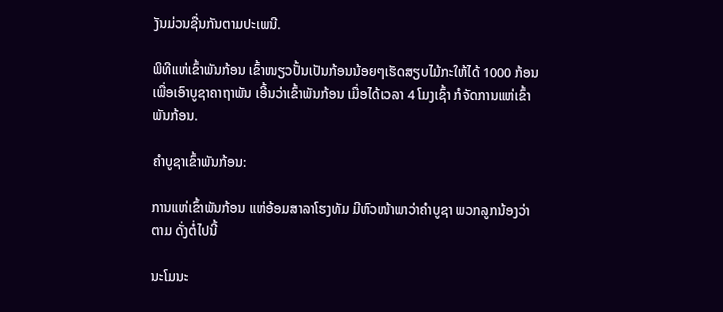ງັນມ່ວນຊື່ນກັນຕາມປະເພນີ.

ພິທີແຫ່ເຂົ້າພັນກ້ອນ ເຂົ້າໜຽວປັ້ນເປັນກ້ອນນ້ອຍໆເຮັດສຽບໄມ້ກະໃຫ້ໄດ້ 1000 ກ້ອນ ເພື່ອເອົາບູຊາຄາຖາພັນ ເອີ້ນວ່າເຂົ້າພັນກ້ອນ ເມື່ອໄດ້ເວລາ 4 ໂມງເຊົ້າ ກໍຈັດການແຫ່ເຂົ້າພັນກ້ອນ.

ຄຳບູຊາເຂົ້າພັນກ້ອນ:

ການແຫ່ເຂົ້າພັນກ້ອນ ແຫ່ອ້ອມສາລາໂຮງທັມ ມີຫົວໜ້າພາວ່າຄຳບູຊາ ພວກລູກນ້ອງວ່າຕາມ ດັ່ງຕໍ່ໄປນີ້

ນະໂມນະ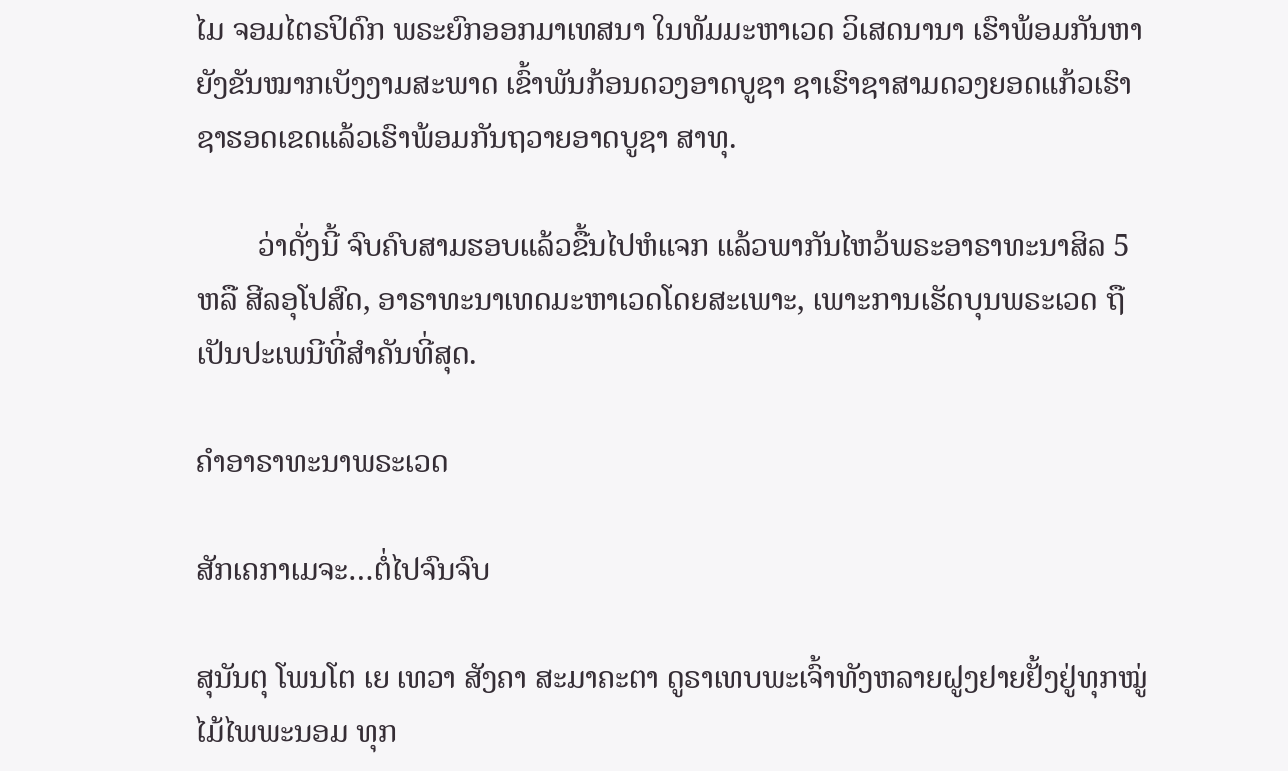ໄມ ຈອມໄຕຣປິດົກ ພຣະຍົກອອກມາເທສນາ ໃນທັມມະຫາເວດ ວິເສດນານາ ເຮົາພ້ອມກັນຫາຍັງຂັນໝາກເບັງງາມສະພາດ ເຂົ້າພັນກ້ອນດວງອາດບູຊາ ຊາເຮົາຊາສາມດວງຍອດແກ້ວເຮົາຊາຮອດເຂດແລ້ວເຮົາພ້ອມກັນຖວາຍອາດບູຊາ ສາທຸ.

        ວ່າດັ່ງນີ້ ຈົບຄົບສາມຮອບແລ້ວຂື້ນໄປຫໍແຈກ ແລ້ວພາກັນໄຫວ້ພຣະອາຣາທະນາສິລ 5 ຫລື ສີລອຸໂປສົດ, ອາຣາທະນາເທດມະຫາເວດໂດຍສະເພາະ, ເພາະການເຮັດບຸນພຣະເວດ ຖືເປັນປະເພນີທີ່ສຳຄັນທີ່ສຸດ.

ຄຳອາຣາທະນາພຣະເວດ

ສັກເຄກາເມຈະ…ຕໍ່ໄປຈົນຈົບ

ສຸນັນຕຸ ໂພນໂຕ ເຍ ເທວາ ສັງຄາ ສະມາຄະຕາ ດູຣາເທບພະເຈົ້າທັງຫລາຍຝູງຢາຍຢັ້ງຢູ່ທຸກໝູ່ໄມ້ໄພພະນອມ ທຸກ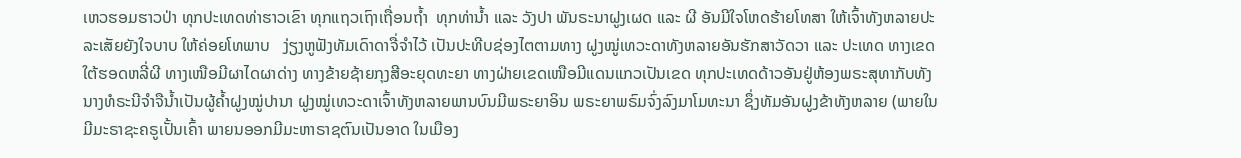ເຫວຮອມຮາວປ່າ ທຸກປະເທດທ່າຮາວເຂົາ ທຸກແຖວເຖົາເຖື່ອນຖ້ຳ  ທຸກທ່ານ້ຳ ແລະ ວັງປາ ພັນຣະນາຝູງເຜດ ແລະ ຜີ ອັນມີໃຈໂຫດຮ້າຍໂທສາ ໃຫ້ເຈົ້າທັງຫລາຍປະລະເສັຍຍັງໃຈບາບ ໃຫ້ຄ່ອຍໂທພາບ   ງ່ຽງຫູຟັງທັມເດົາດາຈື່ຈຳໄວ້ ເປັນປະທີບຊ່ອງໄຕຕາມທາງ ຝູງໝູ່ເທວະດາທັງຫລາຍອັນຮັກສາວັດວາ ແລະ ປະເທດ ທາງເຂດໃຕ້ຮອດຫລີ່ຜີ ທາງເໜືອມີຜາໄດຜາດ່າງ ທາງຂ້າຍຊ້າຍກຸງສີອະຍຸດທະຍາ ທາງຝ່າຍເຂດເໜືອມີແດນແກວເປັນເຂດ ທຸກປະເທດດ້າວອັນຢູ່ຫ້ອງພຣະສຸທາກັບທັງນາງທໍຣະນີຈຳຈືນ້ຳເປັນຜູ້ຄ້ຳຝູງໝູ່ປານາ ຝູງໝູ່ເທວະດາເຈົ້າທັງຫລາຍພານບົນມີພຣະຍາອິນ ພຣະຍາພຣົມຈົ່ງລົງມາໂມທະນາ ຊຶ່ງທັມອັນຝູງຂ້າທັງຫລາຍ (ພາຍໃນມີມະຣາຊະຄຣູເປັ້ນເຄົ້າ ພາຍນອອກມີມະຫາຣາຊຕົນເປັນອາດ ໃນເມືອງ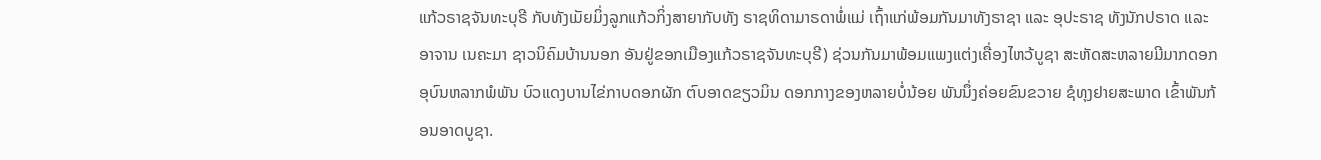ແກ້ວຣາຊຈັນທະບຸຣີ ກັບທັງເມັຍມິ່ງລູກແກ້ວກິ່ງສາຍາກັບທັງ ຣາຊທິດາມາຣດາພໍ່ແມ່ ເຖົ້າແກ່ພ້ອມກັນມາທັງຣາຊາ ແລະ ອຸປະຣາຊ ທັງນັກປຣາດ ແລະ ອາຈານ ເນຄະມາ ຊາວນິຄົມບ້ານນອກ ອັນຢູ່ຂອກເມືອງແກ້ວຣາຊຈັນທະບຸຣີ) ຊ່ວນກັນມາພ້ອມແພງແຕ່ງເຄື່ອງໄຫວ້ບູຊາ ສະຫັດສະຫລາຍມີມາກດອກອຸບົນຫລາກພໍພັນ ບົວແດງບານໄຂ່ກາບດອກຜັກ ຕົບອາດຂຽວມິນ ດອກກາງຂອງຫລາຍບໍ່ນ້ອຍ ພັນນຶ່ງຄ່ອຍຂົນຂວາຍ ຊໍທຸງຢາຍສະພາດ ເຂົ້າພັນກ້ອນອາດບູຊາ.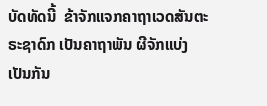ບັດທັດນີ້  ຂ້າຈັກແຈກຄາຖາເວດສັນຕະຣະຊາດົກ ເປັນຄາຖາພັນ ຜີຈັກແບ່ງເປັນກັນ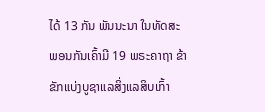ໄດ້ 13 ກັນ ພັນນະນາ ໃນທັດສະພອນກັນເຄົ້າມີ 19 ພຣະຄາຖາ ຂ້າຂັກແບ່ງບູຊາແລສິ່ງແລສິບເກົ້າ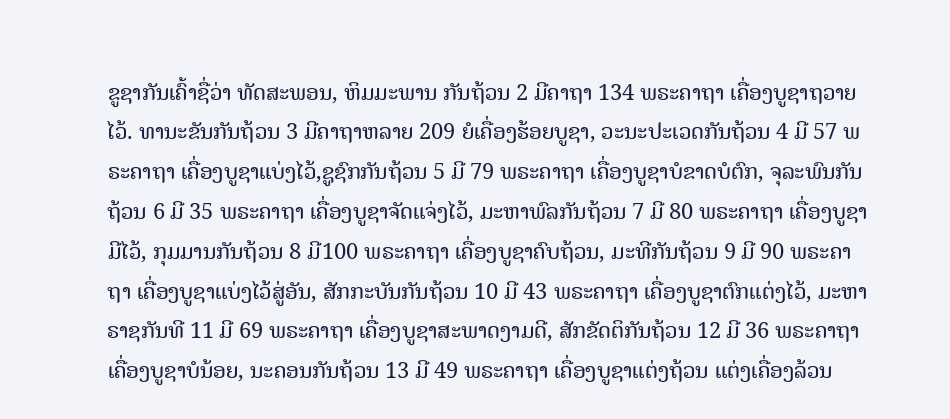ຂູຊາກັນເຄົ້າຊື່ວ່າ ທັດສະພອນ, ຫິມມະພານ ກັນຖ້ວນ 2 ມີຄາຖາ 134 ພຣະຄາຖາ ເຄື່ອງບູຊາຖວາຍໄວ້. ທານະຂັນກັນຖ້ວນ 3 ມີຄາຖາຫລາຍ 209 ຍໍເຄື່ອງຮ້ອຍບູຊາ, ວະນະປະເວດກັນຖ້ວນ 4 ມີ 57 ພຣະຄາຖາ ເຄື່ອງບູຊາແບ່ງໄວ້,ຊູຊົກກັນຖ້ວນ 5 ມີ 79 ພຣະຄາຖາ ເຄື່ອງບູຊາບໍຂາດບໍຕົກ, ຈຸລະພົນກັນຖ້ວນ 6 ມີ 35 ພຣະຄາຖາ ເຄື່ອງບູຊາຈັດແຈ່ງໄວ້, ມະຫາພົລກັນຖ້ວນ 7 ມີ 80 ພຣະຄາຖາ ເຄື່ອງບູຊາມີໄວ້, ກຸມມານກັນຖ້ວນ 8 ມີ100 ພຣະຄາຖາ ເຄື່ອງບູຊາຄົບຖ້ວນ, ມະທີກັນຖ້ວນ 9 ມີ 90 ພຣະຄາຖາ ເຄື່ອງບູຊາແບ່ງໄວ້ສູ່ອັນ, ສັກກະບັນກັນຖ້ວນ 10 ມີ 43 ພຣະຄາຖາ ເຄື່ອງບູຊາຕົກແຕ່ງໄວ້, ມະຫາຣາຊກັນທີ 11 ມີ 69 ພຣະຄາຖາ ເຄື່ອງບູຊາສະພາດງາມດີ, ສັກຂັດຕິກັນຖ້ວນ 12 ມີ 36 ພຣະຄາຖາ ເຄື່ອງບູຊາບໍນ້ອຍ, ນະຄອນກັນຖ້ວນ 13 ມີ 49 ພຣະຄາຖາ ເຄື່ອງບູຊາແຕ່ງຖ້ວນ ແຕ່ງເຄື່ອງລ້ວນ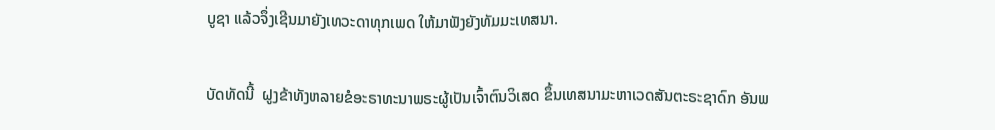ບູຊາ ແລ້ວຈຶ່ງເຊີນມາຍັງເທວະດາທຸກເພດ ໃຫ້ມາຟັງຍັງທັມມະເທສນາ.

ບັດທັດນີ້  ຝູງຂ້າທັງຫລາຍຂໍອະຣາທະນາພຣະຜູ້ເປັນເຈົ້າຕົນວິເສດ ຂຶ້ນເທສນາມະຫາເວດສັນຕະຣະຊາດົກ ອັນພ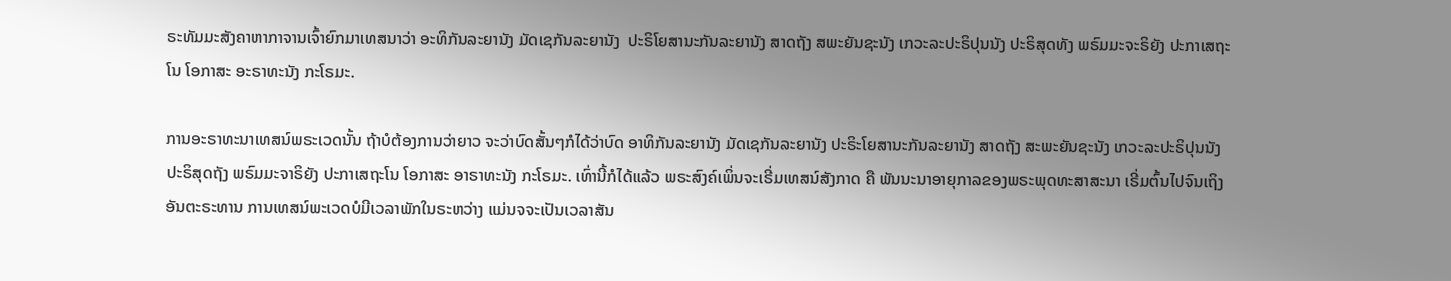ຣະທັມມະສັງຄາຫາກາຈານເຈົ້າຍົກມາເທສນາວ່າ ອະທິກັນລະຍານັງ ມັດເຊກັນລະຍານັງ  ປະຣິໂຍສານະກັນລະຍານັງ ສາດຖັງ ສພະຍັນຊະນັງ ເກວະລະປະຣິປຸນນັງ ປະຣິສຸດທັງ ພຣົມມະຈະຣິຍັງ ປະກາເສຖະໂນ ໂອກາສະ ອະຣາທະນັງ ກະໂຣມະ.

ການອະຣາທະນາເທສນ໌ພຣະເວດນັ້ນ ຖ້າບໍຕ້ອງການວ່າຍາວ ຈະວ່າບົດສັ້ນໆກໍໄດ້ວ່າບົດ ອາທິກັນລະຍານັງ ມັດເຊກັນລະຍານັງ ປະຣິະໂຍສານະກັນລະຍານັງ ສາດຖັງ ສະພະຍັນຊະນັງ ເກວະລະປະຣິປຸນນັງ ປະຣິສຸດຖັງ ພຣົມມະຈາຣິຍັງ ປະກາເສຖະໂນ ໂອກາສະ ອາຣາທະນັງ ກະໂຣມະ. ເທົ່ານີ້ກໍໄດ້ແລ້ວ ພຣະສົງຄ໌ເພິ່ນຈະເຣີ່ມເທສນ໌ສັງກາດ ຄື ພັນນະນາອາຍຸກາລຂອງພຣະພຸດທະສາສະນາ ເຣີ່ມຕົ້ນໄປຈົນເຖິງອັນຕະຣະທານ ການເທສນ໌ພະເວດບໍມີເວລາພັກໃນຣະຫວ່າງ ແມ່ນຈຈະເປັນເວລາສັນ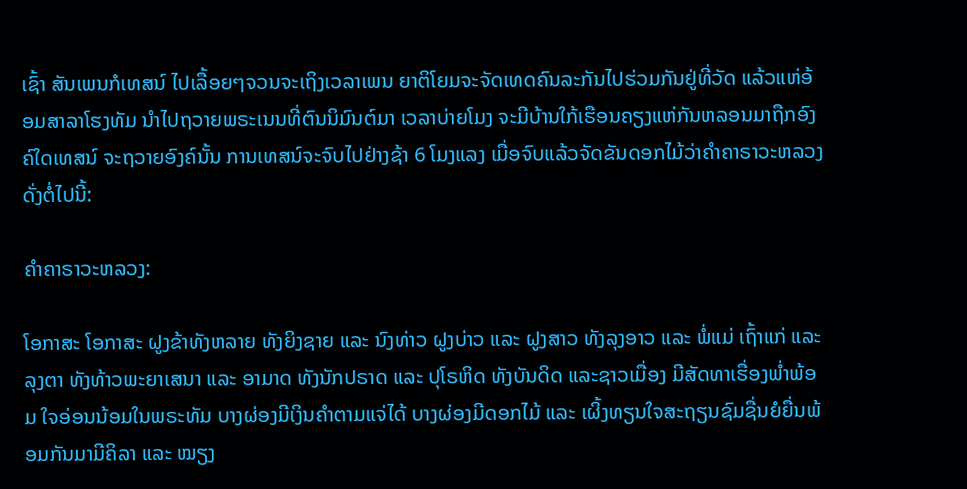ເຊົ້າ ສັນເພນກໍເທສນ໌ ໄປເລື້ອຍໆຈວນຈະເຖິງເວລາເພນ ຍາຕິໂຍມຈະຈັດເທດຄົນລະກັນໄປຮ່ວມກັນຢູ່ທີ່ວັດ ແລ້ວແຫ່ອ້ອມສາລາໂຮງທັມ ນຳໄປຖວາຍພຣະເນນທີ່ຕົນນິມົນຕ໌ມາ ເວລາບ່າຍໂມງ ຈະມີບ້ານໃກ້ເຮືອນຄຽງແຫ່ກັນຫລອນມາຖືກອົງຄ໌ໃດເທສນ໌ ຈະຖວາຍອົງຄ໌ນັ້ນ ການເທສນ໌ຈະຈົບໄປຢ່າງຊ້າ 6 ໂມງແລງ ເມື່ອຈົບແລ້ວຈັດຂັນດອກໄມ້ວ່າຄຳຄາຣາວະຫລວງດັ່ງຕໍ່ໄປນີ້:

ຄຳຄາຣາວະຫລວງ:

ໂອກາສະ ໂອກາສະ ຝູງຂ້າທັງຫລາຍ ທັງຍິງຊາຍ ແລະ ນົງທ່າວ ຝູງບ່າວ ແລະ ຝູງສາວ ທັງລຸງອາວ ແລະ ພໍ່ແມ່ ເຖົ້າແກ່ ແລະ ລຸງຕາ ທັງທ້າວພະຍາເສນາ ແລະ ອາມາດ ທັງນັກປຣາດ ແລະ ປຸໂຣຫິດ ທັງບັນດິດ ແລະຊາວເມື່ອງ ມີສັດທາເຮື່ອງພ່ຳພ້ອມ ໃຈອ່ອນນ້ອມໃນພຣະທັມ ບາງຜ່ອງມີເງິນຄຳຕາມແຈ່ໄດ້ ບາງຜ່ອງມີດອກໄມ້ ແລະ ເຜິ້ງທຽນໃຈສະຖຽນຊົມຊື່ນຍໍຍື່ນພ້ອມກັນມາມີຄິລາ ແລະ ໝຽງ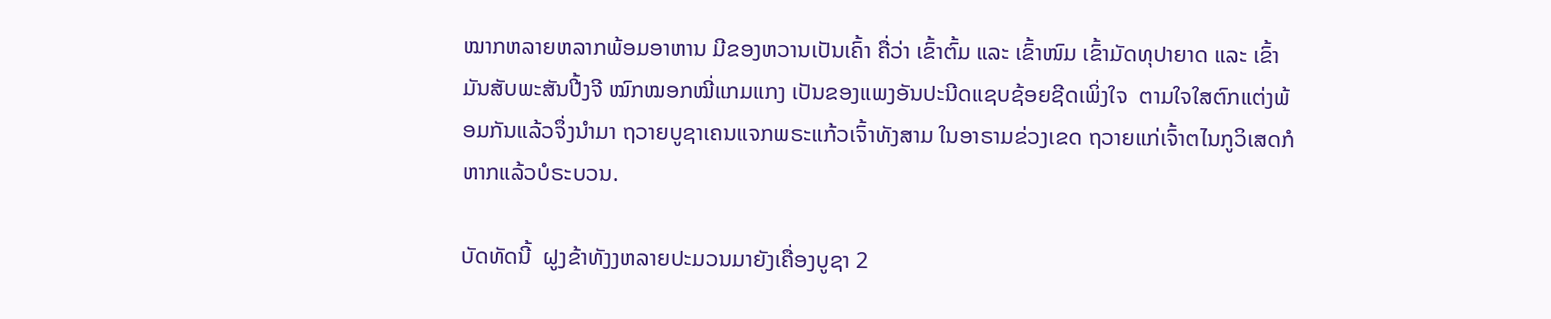ໝາກຫລາຍຫລາກພ້ອມອາຫານ ມີຂອງຫວານເປັນເຄົ້າ ຄື່ວ່າ ເຂົ້າຕົ້ມ ແລະ ເຂົ້າໜົມ ເຂົ້າມັດທຸປາຍາດ ແລະ ເຂົ້າມັນສັບພະສັນປີ້ງຈີ ໝົກໝອກໝີ່ແກມແກງ ເປັນຂອງແພງອັນປະນີດແຊບຊ້ອຍຊີດເພິ່ງໃຈ  ຕາມໃຈໃສຕົກແຕ່ງພ້ອມກັນແລ້ວຈຶ່ງນຳມາ ຖວາຍບູຊາເຄນແຈກພຣະແກ້ວເຈົ້າທັງສາມ ໃນອາຣາມຂ່ວງເຂດ ຖວາຍແກ່ເຈົ້າຕໄນກູວິເສດກໍຫາກແລ້ວບໍຣະບວນ.

ບັດທັດນີ້  ຝູງຂ້າທັງງຫລາຍປະມວນມາຍັງເຄື່ອງບູຊາ 2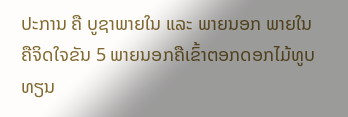ປະການ ຄື ບູຊາພາຍໃນ ແລະ ພາຍນອກ ພາຍໃນຄືຈິດໃຈຂັນ 5 ພາຍນອກຄືເຂົ້າຕອກດອກໄມ້ທູບທຽນ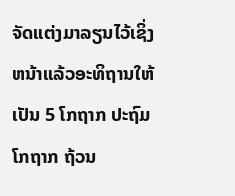ຈັດແຕ່ງມາລຽນໄວ້ເຊິ່ງຫນ້າແລ້ວອະທິຖານໃຫ້ເປັນ 5 ໂກຖາກ ປະຖົມໂກຖາກ ຖ້ວນ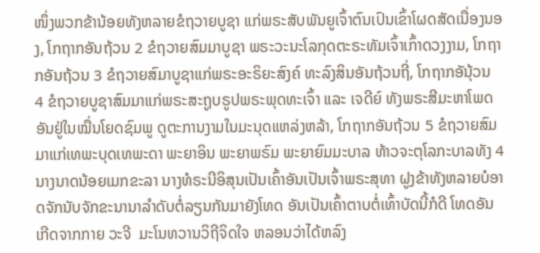ໜຶ່ງພວກຂ້ານ້ອຍທັງຫລາຍຂໍຖວາຍບູຊາ ແກ່ພຣະສັບພັນຍູເຈົ້າຕົນເປົນເຂົ້າໂຜດສັດເນື່ອງນອງ, ໂກຖາກອັນຖ້ວນ 2 ຂໍຖວາຍສົມມາບູຊາ ພຣະວະນະໂລກຸດຕະຣະທັມເຈົ້າເກົ້າດວງງາມ, ໂກຖາກອັນຖ້ວນ 3 ຂໍຖວາຍສົມາບູຊາແກ່ພຣະອະຣິຍະສົງຄ໌ ທະລົງສິນອັນຖ້ວນຖີ່, ໂກຖາກອັນຸ້ວນ 4 ຂໍຖວາຍບູຊາສົມມາແກ່ພຣະສະຖູບຣູປພຣະພຸດທະເຈົ້າ ແລະ ເຈດີຍ໌ ທັງພຣະສີມະຫາໂພດອັນຢູ່ໃນໝື່ນໂຍດຊົມພູ ດູຕະການງາມໃນມະນຸດແຫລ່ງຫລ້າ, ໂກຖາກອັນຖ້ວນ 5 ຂໍຖວາຍສົມມາແກ່ເທພະບຸດເທພະດາ ພະຍາອິນ ພະຍາພຣົມ ພະຍາຍົມມະບາລ ທ້າວຈະຕຸໂລກະບາລທັງ 4 ນາງນາດນ້ອຍເມກຂະລາ ນາງທໍຣະນີອິສຸນເປັນເຄົ້າອັນເປັນເຈົ້າພຣະສຸທາ ຝູງຂ້າທັງຫລາຍບໍອາດຈັກນັບຈັກຂະນານາລຳດັບຕໍ່ລຽນກັນມາຍັງໂທດ ອັນເປັນເຄົ້າຕາບຕໍ່ເທົ້າບັດນີ້ກໍດີ ໂທດອັນເກີດຈາກກາຍ ວະຈີ  ມະໂນທວານວິຖີຈິດໃຈ ຫລອນວ່າໄດ້ຫລົງ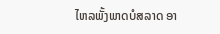ໄຫລພັ້ງພາດບໍສລາດ ອາ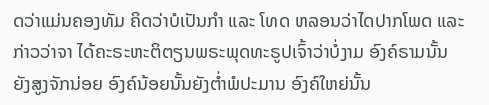ດວ່າແມ່ນຄອງທັມ ຄິດວ່າບໍເປັນກຳ ແລະ ໂທດ ຫລອນວ່າໄດປາກໂພດ ແລະ ກ່າວວ່າຈາ ໄດ້ຄະຣະຫະຕິຕຽນພຣະພຸດທະຣູປເຈົ້າວ່າບໍ່ງາມ ອົງຄ໌ຣາມນັ້ນຍັງສູງຈັກນ່ອຍ ອົງຄ໌ນ້ອຍນັ້ນຍັງຕ່ຳພໍປະມານ ອົງຄ໌ໃຫຍ່ນັ້ນ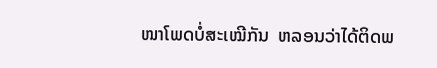ໜາໂພດບໍ່ສະເໝີກັນ  ຫລອນວ່າໄດ້ຕິດພ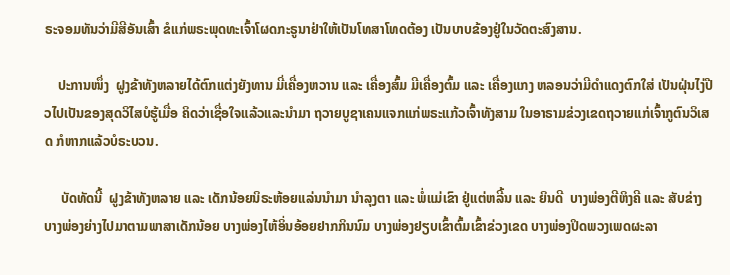ຣະຈອມທັນວ່າມີສີອັນເສົ້າ ຂໍແກ່ພຣະພຸດທະເຈົ້າໂຜດກະຣູນາຢ່າໃຫ້ເປັນໂທສາໂທດຕ້ອງ ເປັນບາບຂ້ອງຢູ່ໃນວັດຕະສົງສານ.

    ປະການໜຶ່ງ  ຝູງຂ້າທັງຫລາຍໄດ້ຕົກແຕ່ງຍັງທານ ມີ່ເຄື່ອງຫວານ ແລະ ເຄື່ອງສົ້ມ ມີເຄື່ອງຕົ້ມ ແລະ ເຄື່ອງແກງ ຫລອນວ່າມີດຳແດງຕົກໃສ່ ເປັນຝຸ່ນໄງ່ປີວໄປເປັນຂອງສຸດວິໄສບໍຮູ້ເມື່ອ ຄິດວ່າເຊື່ອໃຈແລ້ວແລະນຳມາ ຖວາຍບູຊາເຄນແຈກແກ່ພຣະແກ້ວເຈົ້າທັງສາມ ໃນອາຣາມຂ່ວງເຂດຖວາຍແກ່ເຈົ້າກູຕົນວິເສດ ກໍຫາກແລ້ວບໍຣະບວນ.

     ບັດທັດນີ້  ຝູງຂ້າທັງຫລາຍ ແລະ ເດັກນ້ອຍນິຣະຫ້ອຍແລ່ນນຳມາ ນຳລຸງຕາ ແລະ ພໍ່ແມ່ເຂົາ ຢູ່ແຕ່ຫລີ້ນ ແລະ ຍິນດີ  ບາງພ່ອງຕີຫິງຄີ ແລະ ສັບຂ່າງ ບາງພ່ອງຍ່າງໄປມາຕາມພາສາເດັກນ້ອຍ ບາງພ່ອງໄຫ້ອິ່ນອ້ອຍຢາກກິນນົມ ບາງພ່ອງຢຽບເຂົ້າຕົ້ມເຂົ້າຂ່ວງເຂດ ບາງພ່ອງປິດພວງເພດຜະລາ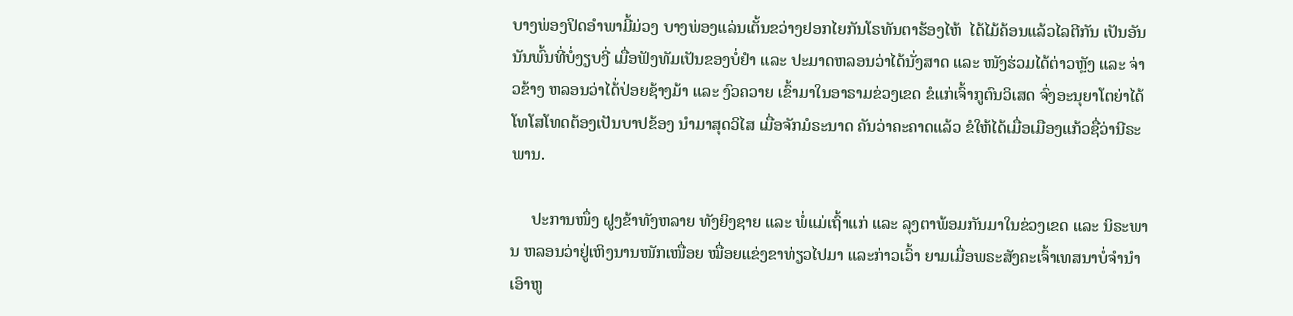ບາງພ່ອງປິດອຳພາມີ້ມ່ວງ ບາງພ່ອງແລ່ນເຕັ້ນຂວ່າງຢອກໄຍກັນໂຣທັນຕາຮ້ອງໄຫ້  ໄດ້ໄມ້ຄ້ອນແລ້ວໄລຕີກັນ ເປັນອັນນັນພົ້ນທີ່ບໍ່ງຽບງີ່ ເມື່ອຟັງທັມເປັນຂອງບໍ່ຢຳ ແລະ ປະມາດຫລອນວ່າໄດ້ນັ່ງສາດ ແລະ ໜັງຮ່ວມໄດ້ຕ່າວຫຼັງ ແລະ ຈ່າວຂ້າງ ຫລອນວ່າໄດ້່ປ່ອຍຊ້າງມ້າ ແລະ ງົວຄວາຍ ເຂົ້າມາໃນອາຣາມຂ່ວງເຂດ ຂໍແກ່ເຈົ້າກູຕົນວິເສດ ຈົ່ງອະນຸຍາໂຕຍ່າໄດ້ໂທໂສໂທດຕ້ອງເປັນບາປຂ້ອງ ນຳມາສຸດວິໄສ ເມື່ອຈັກມໍຣະນາດ ຄັນວ່າຄະຄາດແລ້ວ ຂໍໃຫ້ໄດ້ເມື່ອເມືອງແກ້ວຊື່ວ່ານີຣະພານ.

     ປະການໜຶ່ງ ຝູງຂ້າທັງຫລາຍ ທັງຍິງຊາຍ ແລະ ພໍ່ແມ່ເຖົ້າແກ່ ແລະ ລຸງຕາພ້ອມກັນມາໃນຂ່ວງເຂດ ແລະ ນິຣະພານ ຫລອນວ່າຢູ່ເຫິງນານໜັກເໜື່ອຍ ໝື່ອຍແຂ່ງຂາທ່ຽວໄປມາ ແລະກ່າວເວົ້າ ຍາມເມື່ອພຣະສັງຄະເຈົ້າເທສນາບໍ່ຈຳນຳເອົາຫູ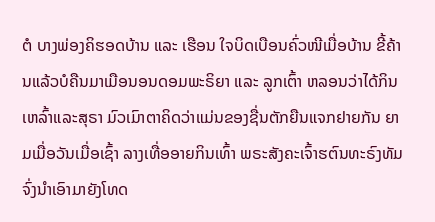ຕໍ ບາງພ່ອງຄິຮອດບ້ານ ແລະ ເຮືອນ ໃຈບິດເບືອນຄົ່ວໜີເມື່ອບ້ານ ຂີ້ຄ້ານແລ້ວບໍຄືນມາເມືອນອນດອມພະຣິຍາ ແລະ ລູກເຕົ້າ ຫລອນວ່າໄດ້ກິນເຫລົ້າແລະສຸຣາ ມົວເມົາຕາຄິດວ່າແມ່ນຂອງຊື່ນຕັກຍືນແຈກຢາຍກັນ ຍາມເມື່ອວັນເມື່ອເຊົ້າ ລາງເທື່ອອາຍກິນເທົ້າ ພຣະສັງຄະເຈົ້າຮຕົນທະຣົງທັມ ຈົ່ງນຳເອົາມາຍັງໂທດ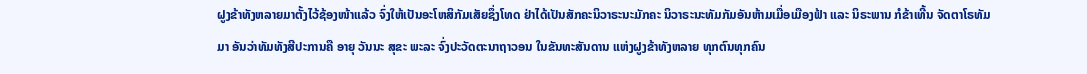ຝູງຂ້າທັງຫລາຍມາຕັ້ງໄວ້ຊ້ອງໜ້າແລ້ວ ຈົ່ງໃຫ້ເປັນອະໂຫສິກັມເສັຍຊຶ່ງໂທດ ຢ່າໄດ້ເປັນສັກຄະນິວາຣະນະມັກຄະ ນິວາຣະນະທັມກັມອັນຫ້າມເມື່ອເມືອງຟ້າ ແລະ ນິຣະພານ ກໍຂ້າເທີ້ນ ຈັດຕາໂຣທັມມາ ອັນວ່າທັມທັງສີປະການຄື ອາຍຸ ວັນນະ ສຸຂະ ພະລະ ຈົ່ງປະວັດຕະນາຖາວອນ ໃນຂັນທະສັນດານ ແຫ່ງຝູງຂ້າທັງຫລາຍ ທຸກຕົນທຸກຄົນ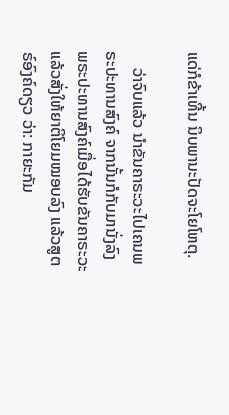ແດ່ກໍຂ້າເທີ້ນ ນິບພານະປັດຈະໂຍໂຫຕຸ.

    ວ່າຈົບແລ້ວ ນຳຂັນຄາຣະວະໄປເຄນພຣະປະທານສົງຄ໌ ຈາກນັ້ນກໍກັບມານັ່ງລົງ ພຣະປະທານສົງຄ໌ເມື່ອໄດ້ຮັບຂັນຄາຣະວະ ແລ້ວສັ່ງໃຫ້ຍາຕິໂຍມໝອບລົງ ແລ້ວສູຕຣ໌ອົງຄ໌ດຽວ ວ່າ: ກາຍະກັມ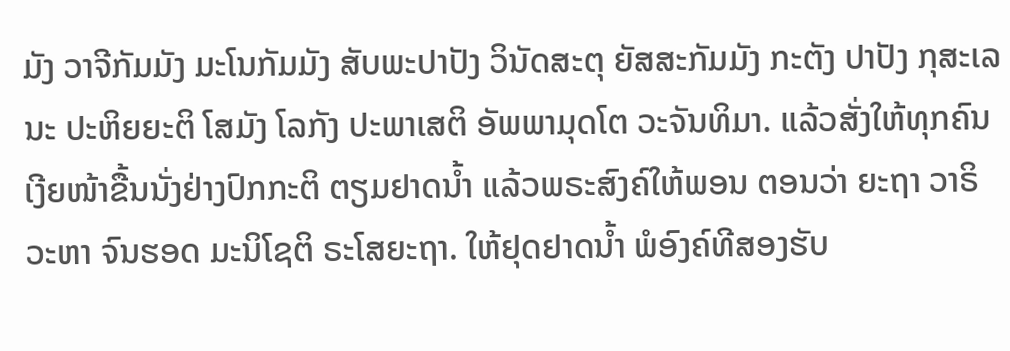ມັງ ວາຈີກັມມັງ ມະໂນກັມມັງ ສັບພະປາປັງ ວິນັດສະຕຸ ຍັສສະກັມມັງ ກະຕັງ ປາປັງ ກຸສະເລນະ ປະຫິຍຍະຕິ ໂສມັງ ໂລກັງ ປະພາເສຕິ ອັພພາມຸດໂຕ ວະຈັນທິມາ. ແລ້ວສັ່ງໃຫ້ທຸກຄົນເງີຍໜ້າຂື້ນນັ່ງຢ່າງປົກກະຕິ ຕຽມຢາດນ້ຳ ແລ້ວພຣະສົງຄ໌ໃຫ້ພອນ ຕອນວ່າ ຍະຖາ ວາຣິວະຫາ ຈົນຮອດ ມະນິໂຊຕິ ຣະໂສຍະຖາ. ໃຫ້ຢຸດຢາດນ້ຳ ພໍອົງຄ໌ທີສອງຮັບ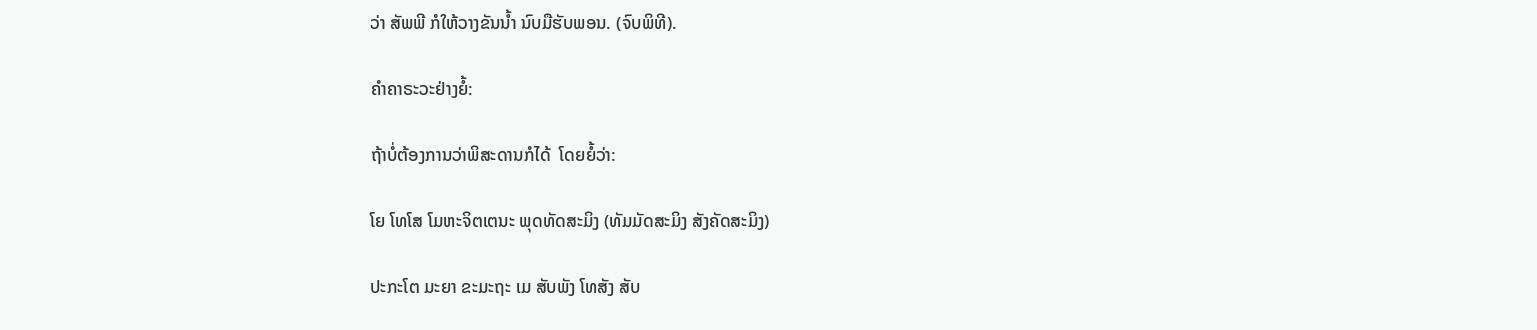ວ່າ ສັພພີ ກໍໃຫ້ວາງຂັນນ້ຳ ນົບມືຮັບພອນ. (ຈົບພິທີ).

ຄຳຄາຣະວະຢ່າງຍໍ້:

ຖ້າບໍ່ຕ້ອງການວ່າພິສະດານກໍໄດ້  ໂດຍຍໍ້ວ່າ:

ໂຍ ໂທໂສ ໂມຫະຈິຕເຕນະ ພຸດທັດສະມິງ (ທັມມັດສະມິງ ສັງຄັດສະມິງ)

ປະກະໂຕ ມະຍາ ຂະມະຖະ ເມ ສັບພັງ ໂທສັງ ສັບ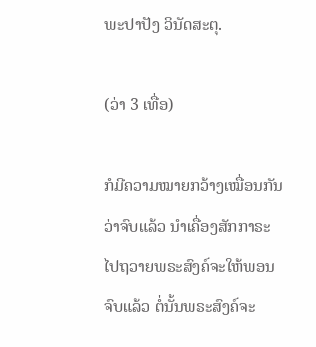ພະປາປັງ ວິນັດສະຕຸ.

(ວ່າ 3 ເທື່ອ)

ກໍມີຄວາມໝາຍກວ້າງເໝື່ອນກັນວ່າຈົບແລ້ວ ນຳເຄື່ອງສັກກາຣະ ໄປຖວາຍພຣະສົງຄ໌ຈະໃຫ້ພອນຈົບແລ້ວ ຕໍ່ນັ້ນພຣະສົງຄ໌ຈະ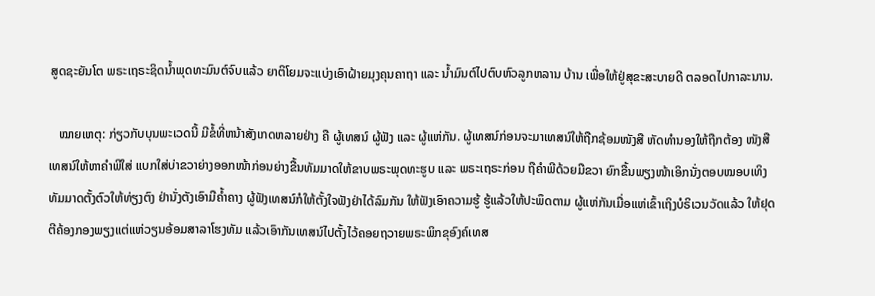ສູດຊະຍັນໂຕ ພຣະເຖຣະຊິດນ້ຳພຸດທະມົນຕ໌ຈົບແລ້ວ ຍາຕິໂຍມຈະແບ່ງເອົາຝ້າຍມຸງຄຸນຄາຖາ ແລະ ນ້ຳມົນຕ໌ໄປຕົບຫົວລູກຫລານ ບ້ານ ເພື່ອໃຫ້ຢູ່ສຸຂະສະບາຍດີ ຕລອດໄປກາລະນານ.

   ໝາຍເຫຕຸ: ກ່ຽວກັບບຸນພະເວດນີ້ ມີຂໍ້ທີ່ຫນ້າສັງເກດຫລາຍຢ່າງ ຄື ຜູ້ເທສນ໌ ຜູ້ຟັງ ແລະ ຜູ້ແຫ່ກັນ. ຜູ້ເທສນ໌ກ່ອນຈະມາເທສນ໌ໃຫ້ຖືກຊ້ອມໜັງສື ຫັດທຳນອງໃຫ້ຖືກຕ້ອງ ໜັງສືເທສນ໌ໃຫ້ຫາຄຳພີໃສ່ ແບກໃສ່ບ່າຂວາຍ່າງອອກໜ້າກ່ອນຍ່າງຂື້ນທັມມາດໃຫ້ຂາບພຣະພຸດທະຮູບ ແລະ ພຣະເຖຣະກ່ອນ ຖືຄຳພີດ້ວຍມືຂວາ ຍົກຂື້ນພຽງໜ້າເອິກນັ່ງຕອບໝອບເທິງທັມມາດຕັ້ງຕົວໃຫ້ທ່ຽງຕົງ ຢ່ານັ່ງຕັງເອົາມືຄ້ຳຄາງ ຜູ້ຟັງເທສນ໌ກໍໃຫ້ຕັ້ງໃຈຟັງຢ່າໄດ້ລົມກັນ ໃຫ້ຟັງເອົາຄວາມຮູ້ ຮູ້ແລ້ວໃຫ້ປະພຶດຕາມ ຜູ້ແຫ່ກັນເມື່ອແຫ່ເຂົ້າເຖິງບໍຣິເວນວັດແລ້ວ ໃຫ້ຢຸດຕີຄ້ອງກອງພຽງແຕ່ແຫ່ວຽນອ້ອມສາລາໂຮງທັມ ແລ້ວເອົາກັນເທສນ໌ໄປຕັ້ງໄວ້ຄອຍຖວາຍພຣະພິກຂຸອົງຄ໌ເທສ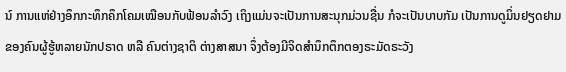ນ໌ ການແຫ່ຢ່າງອຶກກະທຶກຄຶກໂຄມເໝືອນກັບຟ້ອນລຳວົງ ເຖິງແມ່ນຈະເປັນການສະນຸກມ່ວນຊື່ນ ກໍຈະເປັນບາບກັມ ເປັນການດູມິ່ນຢຽດຢາມຂອງຄົນຜູ້ຮູ້ຫລາຍນັກປຣາດ ຫລື ຄົນຕ່າງຊາຕິ ຕ່າງສາສນາ ຈຶ່ງຕ້ອງມີຈິດສຳນຶກຕຶກຕອງຣະມັດຣະວັງ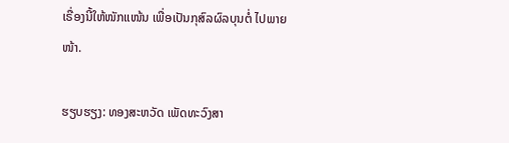ເຣື່ອງນີ້ໃຫ້ໜັກແໜ້ນ ເພື່ອເປັນກຸສົລຜົລບຸນຕໍ່ ໄປພາຍໜ້າ.

ຮຽບຮຽງ: ທອງສະຫວັດ ເພັດທະວົງສາ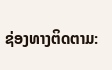ຊ່ອງທາງຕິດຕາມ: